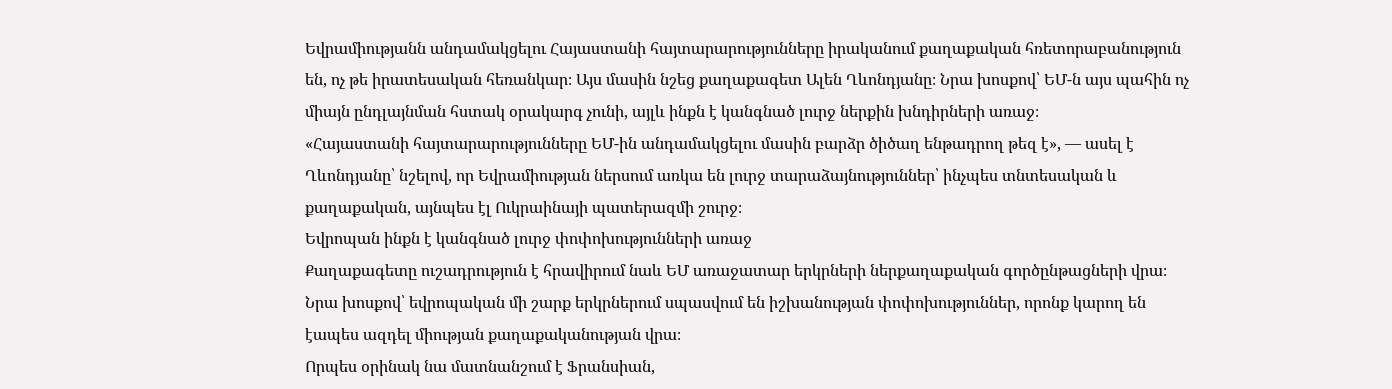Եվրամիությանն անդամակցելու Հայաստանի հայտարարությունները իրականում քաղաքական հռետորաբանություն են, ոչ թե իրատեսական հեռանկար։ Այս մասին նշեց քաղաքագետ Ալեն Ղևոնդյանը։ Նրա խոսքով՝ ԵՄ-ն այս պահին ոչ միայն ընդլայնման հստակ օրակարգ չունի, այլև ինքն է կանգնած լուրջ ներքին խնդիրների առաջ։
«Հայաստանի հայտարարությունները ԵՄ-ին անդամակցելու մասին բարձր ծիծաղ ենթադրող թեզ է», — ասել է Ղևոնդյանը՝ նշելով, որ Եվրամիության ներսում առկա են լուրջ տարաձայնություններ՝ ինչպես տնտեսական և քաղաքական, այնպես էլ Ուկրաինայի պատերազմի շուրջ։
Եվրոպան ինքն է կանգնած լուրջ փոփոխությունների առաջ
Քաղաքագետը ուշադրություն է հրավիրում նաև ԵՄ առաջատար երկրների ներքաղաքական գործընթացների վրա։ Նրա խոսքով՝ եվրոպական մի շարք երկրներում սպասվում են իշխանության փոփոխություններ, որոնք կարող են էապես ազդել միության քաղաքականության վրա։
Որպես օրինակ նա մատնանշում է Ֆրանսիան,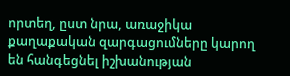որտեղ, ըստ նրա, առաջիկա քաղաքական զարգացումները կարող են հանգեցնել իշխանության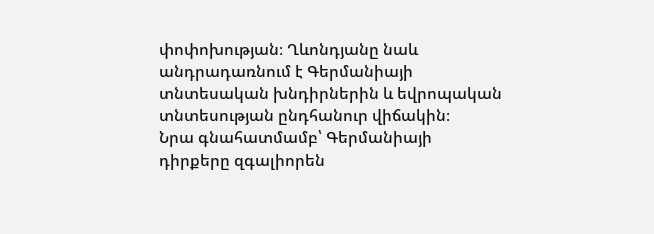փոփոխության։ Ղևոնդյանը նաև անդրադառնում է Գերմանիայի տնտեսական խնդիրներին և եվրոպական տնտեսության ընդհանուր վիճակին։
Նրա գնահատմամբ՝ Գերմանիայի դիրքերը զգալիորեն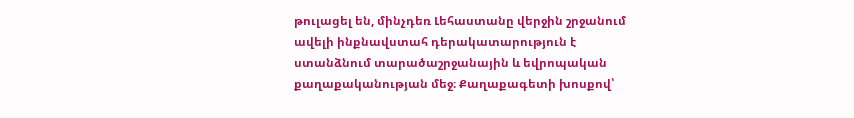թուլացել են, մինչդեռ Լեհաստանը վերջին շրջանում ավելի ինքնավստահ դերակատարություն է ստանձնում տարածաշրջանային և եվրոպական քաղաքականության մեջ։ Քաղաքագետի խոսքով՝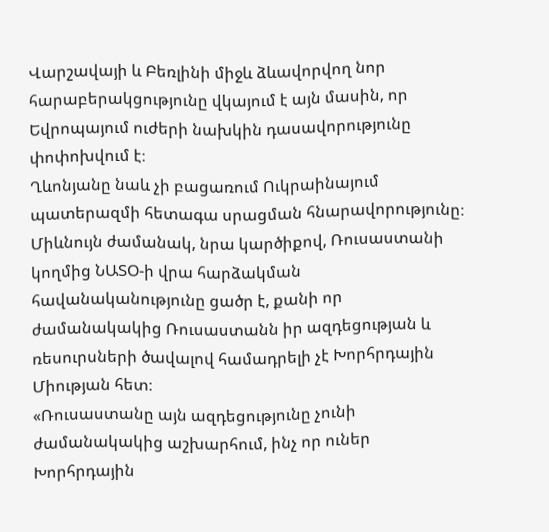Վարշավայի և Բեռլինի միջև ձևավորվող նոր հարաբերակցությունը վկայում է այն մասին, որ Եվրոպայում ուժերի նախկին դասավորությունը փոփոխվում է։
Ղևոնյանը նաև չի բացառում Ուկրաինայում պատերազմի հետագա սրացման հնարավորությունը։ Միևնույն ժամանակ, նրա կարծիքով, Ռուսաստանի կողմից ՆԱՏՕ-ի վրա հարձակման հավանականությունը ցածր է, քանի որ ժամանակակից Ռուսաստանն իր ազդեցության և ռեսուրսների ծավալով համադրելի չէ Խորհրդային Միության հետ։
«Ռուսաստանը այն ազդեցությունը չունի ժամանակակից աշխարհում, ինչ որ ուներ Խորհրդային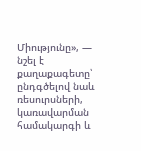Միությունը», — նշել է քաղաքագետը՝ ընդգծելով նաև ռեսուրսների, կառավարման համակարգի և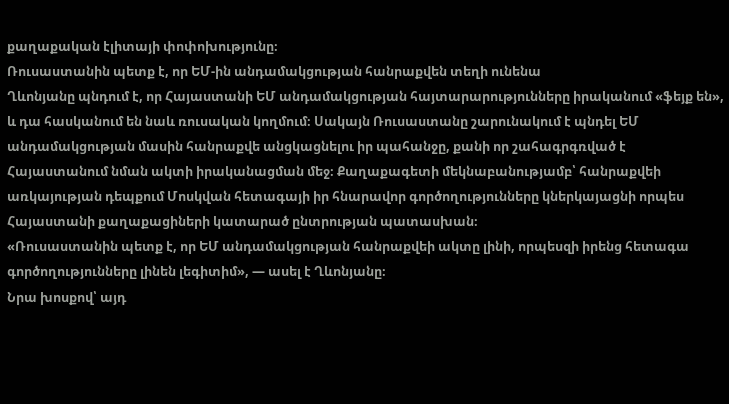քաղաքական էլիտայի փոփոխությունը։
Ռուսաստանին պետք է, որ ԵՄ-ին անդամակցության հանրաքվեն տեղի ունենա
Ղևոնյանը պնդում է, որ Հայաստանի ԵՄ անդամակցության հայտարարությունները իրականում «ֆեյք են», և դա հասկանում են նաև ռուսական կողմում։ Սակայն Ռուսաստանը շարունակում է պնդել ԵՄ անդամակցության մասին հանրաքվե անցկացնելու իր պահանջը, քանի որ շահագրգռված է Հայաստանում նման ակտի իրականացման մեջ։ Քաղաքագետի մեկնաբանությամբ՝ հանրաքվեի առկայության դեպքում Մոսկվան հետագայի իր հնարավոր գործողությունները կներկայացնի որպես Հայաստանի քաղաքացիների կատարած ընտրության պատասխան։
«Ռուսաստանին պետք է, որ ԵՄ անդամակցության հանրաքվեի ակտը լինի, որպեսզի իրենց հետագա գործողությունները լինեն լեգիտիմ», — ասել է Ղևոնյանը։
Նրա խոսքով՝ այդ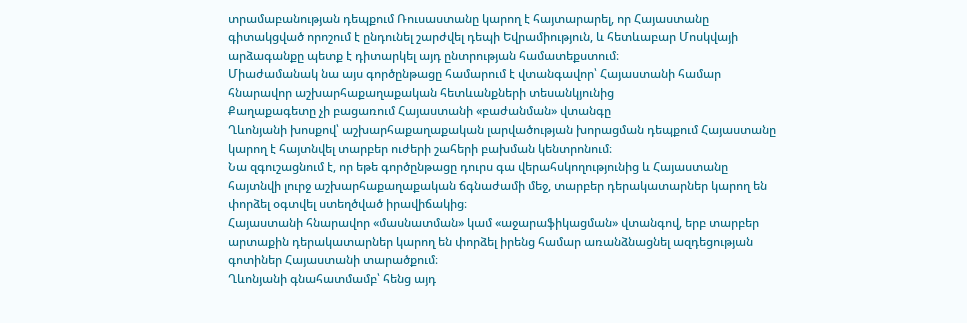տրամաբանության դեպքում Ռուսաստանը կարող է հայտարարել, որ Հայաստանը գիտակցված որոշում է ընդունել շարժվել դեպի Եվրամիություն, և հետևաբար Մոսկվայի արձագանքը պետք է դիտարկել այդ ընտրության համատեքստում։
Միաժամանակ նա այս գործընթացը համարում է վտանգավոր՝ Հայաստանի համար հնարավոր աշխարհաքաղաքական հետևանքների տեսանկյունից
Քաղաքագետը չի բացառում Հայաստանի «բաժանման» վտանգը
Ղևոնյանի խոսքով՝ աշխարհաքաղաքական լարվածության խորացման դեպքում Հայաստանը կարող է հայտնվել տարբեր ուժերի շահերի բախման կենտրոնում։
Նա զգուշացնում է, որ եթե գործընթացը դուրս գա վերահսկողությունից և Հայաստանը հայտնվի լուրջ աշխարհաքաղաքական ճգնաժամի մեջ, տարբեր դերակատարներ կարող են փորձել օգտվել ստեղծված իրավիճակից։
Հայաստանի հնարավոր «մասնատման» կամ «աջարաֆիկացման» վտանգով, երբ տարբեր արտաքին դերակատարներ կարող են փորձել իրենց համար առանձնացնել ազդեցության գոտիներ Հայաստանի տարածքում։
Ղևոնյանի գնահատմամբ՝ հենց այդ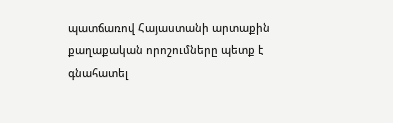պատճառով Հայաստանի արտաքին քաղաքական որոշումները պետք է գնահատել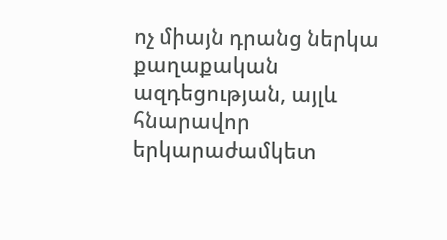ոչ միայն դրանց ներկա քաղաքական ազդեցության, այլև հնարավոր երկարաժամկետ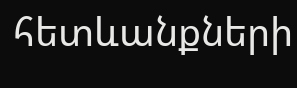հետևանքների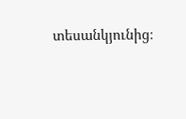տեսանկյունից։